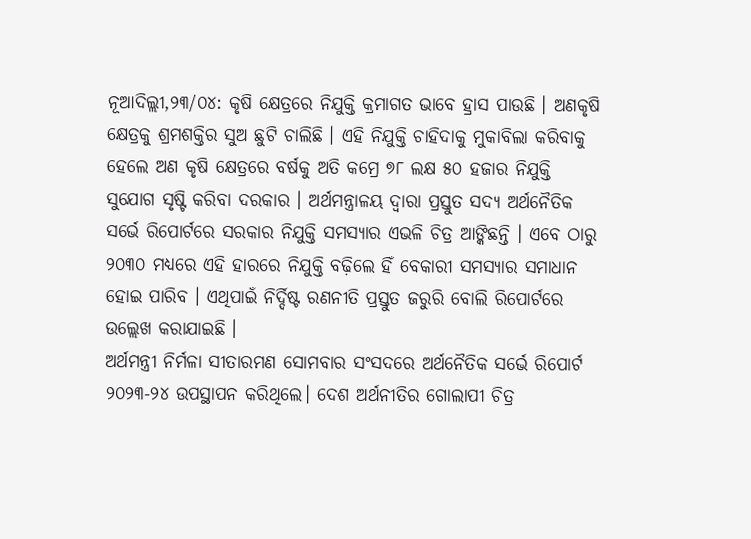ନୂଆଦିଲ୍ଲୀ,୨୩/୦୪: କୃଷି କ୍ଷେତ୍ରରେ ନିଯୁକ୍ତି କ୍ରମାଗତ ଭାବେ ହ୍ରାସ ପାଉଛି । ଅଣକୃଷି କ୍ଷେତ୍ରକୁ ଶ୍ରମଶକ୍ତିର ସୁଅ ଛୁଟି ଚାଲିଛି । ଏହି ନିଯୁକ୍ତି ଚାହିଦାକୁ ମୁକାବିଲା କରିବାକୁ ହେଲେ ଅଣ କୃଷି କ୍ଷେତ୍ରରେ ବର୍ଷକୁ ଅତି କମ୍ରେ ୭୮ ଲକ୍ଷ ୫୦ ହଜାର ନିଯୁକ୍ତି ସୁଯୋଗ ସୃଷ୍ଟି କରିବା ଦରକାର । ଅର୍ଥମନ୍ତ୍ରାଳୟ ଦ୍ବାରା ପ୍ରସ୍ତୁତ ସଦ୍ୟ ଅର୍ଥନୈତିକ ସର୍ଭେ ରିପୋର୍ଟରେ ସରକାର ନିଯୁକ୍ତି ସମସ୍ୟାର ଏଭଳି ଚିତ୍ର ଆଙ୍କିଛନ୍ତି । ଏବେ ଠାରୁ ୨୦୩୦ ମଧ୍ୟରେ ଏହି ହାରରେ ନିଯୁକ୍ତି ବଢ଼ିଲେ ହିଁ ବେକାରୀ ସମସ୍ୟାର ସମାଧାନ ହୋଇ ପାରିବ । ଏଥିପାଇଁ ନିର୍ଦ୍ଦିଷ୍ଟ ରଣନୀତି ପ୍ରସ୍ତୁତ ଜରୁରି ବୋଲି ରିପୋର୍ଟରେ ଉଲ୍ଲେଖ କରାଯାଇଛି ।
ଅର୍ଥମନ୍ତ୍ରୀ ନିର୍ମଳା ସୀତାରମଣ ସୋମବାର ସଂସଦରେ ଅର୍ଥନୈତିକ ସର୍ଭେ ରିପୋର୍ଟ ୨୦୨୩-୨୪ ଉପସ୍ଥାପନ କରିଥିଲେ। ଦେଶ ଅର୍ଥନୀତିର ଗୋଲାପୀ ଚିତ୍ର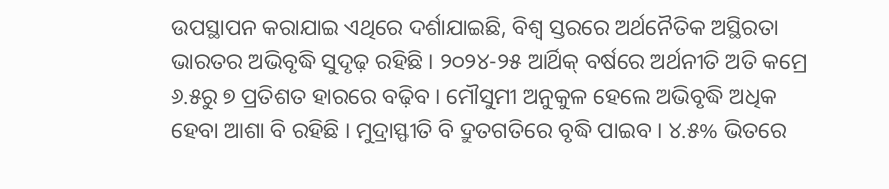ଉପସ୍ଥାପନ କରାଯାଇ ଏଥିରେ ଦର୍ଶାଯାଇଛି, ବିଶ୍ୱ ସ୍ତରରେ ଅର୍ଥନୈତିକ ଅସ୍ଥିରତା ଭାରତର ଅଭିବୃଦ୍ଧି ସୁଦୃଢ଼ ରହିଛି । ୨୦୨୪-୨୫ ଆର୍ଥିକ୍ ବର୍ଷରେ ଅର୍ଥନୀତି ଅତି କମ୍ରେ ୬.୫ରୁ ୭ ପ୍ରତିଶତ ହାରରେ ବଢ଼ିବ । ମୌସୁମୀ ଅନୁକୁଳ ହେଲେ ଅଭିବୃଦ୍ଧି ଅଧିକ ହେବା ଆଶା ବି ରହିଛି । ମୁଦ୍ରାସ୍ଫୀତି ବି ଦ୍ରୁତଗତିରେ ବୃଦ୍ଧି ପାଇବ । ୪.୫% ଭିତରେ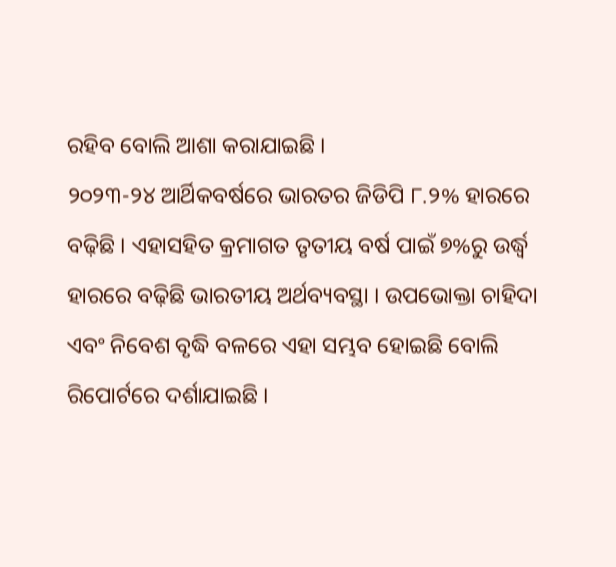ରହିବ ବୋଲି ଆଶା କରାଯାଇଛି ।
୨୦୨୩-୨୪ ଆର୍ଥିକବର୍ଷରେ ଭାରତର ଜିଡିପି ୮.୨% ହାରରେ ବଢ଼ିଛି । ଏହାସହିତ କ୍ରମାଗତ ତୃତୀୟ ବର୍ଷ ପାଇଁ ୭%ରୁ ଉର୍ଦ୍ଧ୍ବ ହାରରେ ବଢ଼ିଛି ଭାରତୀୟ ଅର୍ଥବ୍ୟବସ୍ଥା । ଉପଭୋକ୍ତା ଚାହିଦା ଏବଂ ନିବେଶ ବୃଦ୍ଧି ବଳରେ ଏହା ସମ୍ଭବ ହୋଇଛି ବୋଲି ରିପୋର୍ଟରେ ଦର୍ଶାଯାଇଛି ।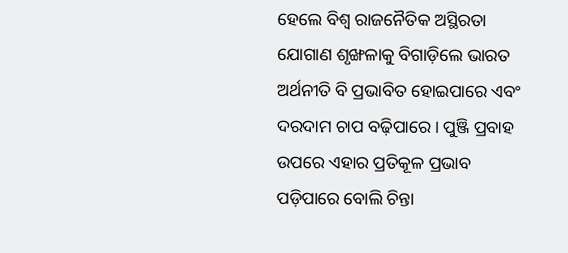ହେଲେ ବିଶ୍ୱ ରାଜନୈତିକ ଅସ୍ଥିରତା ଯୋଗାଣ ଶୃଙ୍ଖଳାକୁ ବିଗାଡ଼ିଲେ ଭାରତ ଅର୍ଥନୀତି ବି ପ୍ରଭାବିତ ହୋଇପାରେ ଏବଂ ଦରଦାମ ଚାପ ବଢ଼ିପାରେ । ପୁଞ୍ଜି ପ୍ରବାହ ଉପରେ ଏହାର ପ୍ରତିକୂଳ ପ୍ରଭାବ ପଡ଼ିପାରେ ବୋଲି ଚିନ୍ତା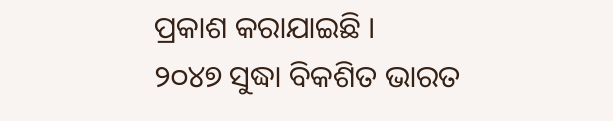ପ୍ରକାଶ କରାଯାଇଛି ।
୨୦୪୭ ସୁଦ୍ଧା ବିକଶିତ ଭାରତ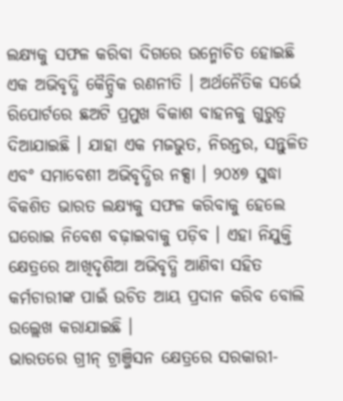ଲକ୍ଷ୍ୟକୁ ସଫଳ କରିବା ଦିଗରେ ଉନ୍ମୋଚିତ ହୋଇଛି ଏକ ଅଭିବୃଦ୍ଧି କୈନ୍ଦ୍ରିକ ରଣନୀତି । ଅର୍ଥନୈତିକ ସର୍ଭେ ରିପୋର୍ଟରେ ଛଅଟି ପ୍ରମୁଖ ବିକାଶ ବାହନକୁ ଗୁରୁତ୍ୱ ଦିଆଯାଇଛି । ଯାହା ଏକ ମଜଭୁତ, ନିରନ୍ତର, ସନ୍ତୁଳିତ ଏବଂ ସମାବେଶୀ ଅଭିବୃଦ୍ଧିର ନକ୍ସା । ୨୦୪୭ ସୁଦ୍ଧା ବିକଶିତ ଭାରତ ଲକ୍ଷ୍ୟକୁ ସଫଳ କରିବାକୁ ହେଲେ ଘରୋଇ ନିବେଶ ବଢ଼ାଇବାକୁ ପଡ଼ିବ । ଏହା ନିଯୁକ୍ତି କ୍ଷେତ୍ରରେ ଆଖିଦୃଶିଆ ଅଭିବୃଦ୍ଧି ଆଣିବା ସହିତ କର୍ମଚାରୀଙ୍କ ପାଇଁ ଉଚିତ ଆୟ ପ୍ରଦାନ କରିବ ବୋଲି ଉଲ୍ଲେଖ କରାଯାଇଛି ।
ଭାରତରେ ଗ୍ରୀନ୍ ଟ୍ରାଞ୍ଜିସନ କ୍ଷେତ୍ରରେ ସରକାରୀ-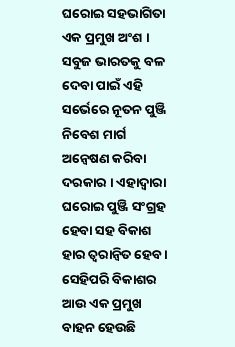ଘରୋଇ ସହଭାଗିତା ଏକ ପ୍ରମୁଖ ଅଂଶ । ସବୁଜ ଭାରତକୁ ବଳ ଦେବା ପାଇଁ ଏହି ସର୍ଭେରେ ନୂତନ ପୁଞ୍ଜି ନିବେଶ ମାର୍ଗ ଅନ୍ୱେଷଣ କରିବା ଦରକାର । ଏହାଦ୍ୱାରା ଘରୋଇ ପୁଞ୍ଜି ସଂଗ୍ରହ ହେବା ସହ ବିକାଶ ହାର ତ୍ୱରାନ୍ୱିତ ହେବ ।
ସେହିପରି ବିକାଶର ଆଉ ଏକ ପ୍ରମୁଖ ବାହନ ହେଉଛି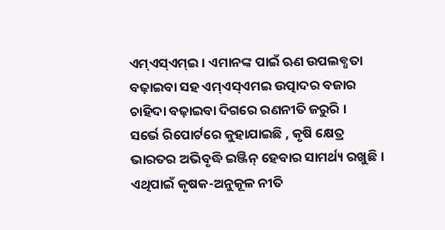ଏମ୍ଏସ୍ଏମ୍ଇ । ଏମାନଙ୍କ ପାଇଁ ଋଣ ଉପଲବ୍ଧତା ବଢ଼ାଇବା ସହ ଏମ୍ଏସ୍ଏମଇ ଉତ୍ପାଦର ବଜାର ଚାହିଦା ବଢ଼ାଇବା ଦିଗରେ ରଣନୀତି ଜରୁରି ।
ସର୍ଭେ ରିପୋର୍ଟରେ କୁହାଯାଇଛି , କୃଷି କ୍ଷେତ୍ର ଭାରତର ଅଭିବୃଦ୍ଧି ଇଞ୍ଜିନ୍ ହେବାର ସାମର୍ଥ୍ୟ ରଖୁଛି । ଏଥିପାଇଁ କୃଷକ-ଅନୁକୂଳ ନୀତି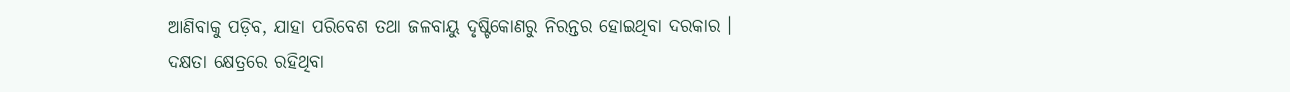ଆଣିବାକୁ ପଡ଼ିବ, ଯାହା ପରିବେଶ ତଥା ଜଳବାୟୁ ଦୃଷ୍ଟିକୋଣରୁ ନିରନ୍ତର ହୋଇଥିବା ଦରକାର ।
ଦକ୍ଷତା କ୍ଷେତ୍ରରେ ରହିଥିବା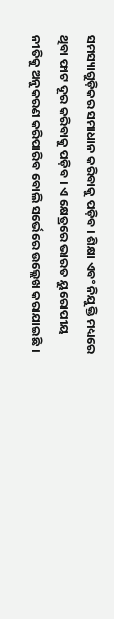ସମସ୍ୟାଗୁଡ଼ିକର ସମାଧାନ କରିବାକୁ ପଡ଼ିବ । ଶିକ୍ଷା ଏବଂ ନିଯୁକ୍ତି ମଧ୍ୟରେ ଥିବା ଫାଟ ଦୂର କରିବାକୁ ପଡ଼ିବ । ଏ କ୍ଷେତ୍ରରେ ଭାରତ ୟୁରୋପୀୟ ନୀତିକୁ ଅନୁକରଣ କରିପାରିବ ବୋଲି ସର୍ଭେରେ ଉଲ୍ଲେଖ କରାଯାଇଛି ।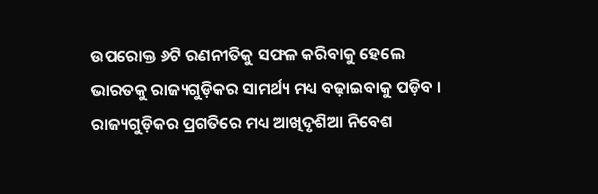ଉପରୋକ୍ତ ୬ଟି ରଣନୀତିକୁ ସଫଳ କରିବାକୁ ହେଲେ ଭାରତକୁ ରାଜ୍ୟଗୁଡ଼ିକର ସାମର୍ଥ୍ୟ ମଧ୍ୟ ବଢ଼ାଇବାକୁ ପଡ଼ିବ । ରାଜ୍ୟଗୁଡ଼ିକର ପ୍ରଗତିରେ ମଧ୍ୟ ଆଖିଦୃଶିଆ ନିବେଶ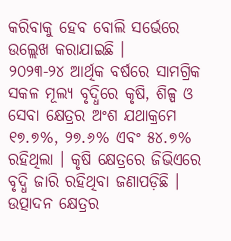କରିବାକୁ ହେବ ବୋଲି ସର୍ଭେରେ ଉଲ୍ଲେଖ କରାଯାଇଛି ।
୨୦୨୩-୨୪ ଆର୍ଥିକ ବର୍ଷରେ ସାମଗ୍ରିକ ସକଳ ମୂଲ୍ୟ ବୃଦ୍ଧିରେ କୃଷି, ଶିଳ୍ପ ଓ ସେବା କ୍ଷେତ୍ରର ଅଂଶ ଯଥାକ୍ରମେ ୧୭.୭%, ୨୭.୬% ଏବଂ ୫୪.୭% ରହିଥିଲା । କୃଷି କ୍ଷେତ୍ରରେ ଜିଭିଏରେ ବୃଦ୍ଧି ଜାରି ରହିଥିବା ଜଣାପଡ଼ିଛି ।
ଉତ୍ପାଦନ କ୍ଷେତ୍ରର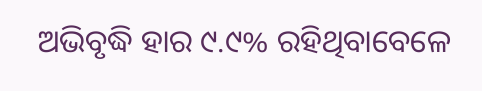ଅଭିବୃଦ୍ଧି ହାର ୯.୯% ରହିଥିବାବେଳେ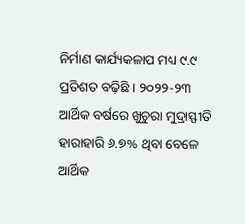ନିର୍ମାଣ କାର୍ଯ୍ୟକଳାପ ମଧ୍ୟ ୯.୯ ପ୍ରତିଶତ ବଢ଼ିଛି । ୨୦୨୨-୨୩ ଆର୍ଥିକ ବର୍ଷରେ ଖୁଚୁରା ମୁଦ୍ରାସ୍ଫୀତି ହାରାହାରି ୬.୭% ଥିବା ବେଳେ ଆର୍ଥିକ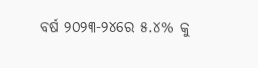ବର୍ଷ ୨୦୨୩-୨୪ରେ ୫.୪% କୁ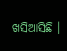ଖସିଆସିଛି ।